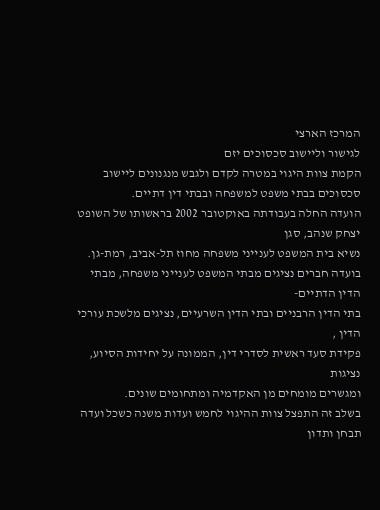המרכז הארצי
לגישור וליישוב סכסוכים יזם
הקמת צוות היגוי במטרה לקדם ולגבש מנגנונים ליישוב
סכסוכים בבתי משפט למשפחה ובבתי דין דתיים.
הועדה החלה בעבודתה באוקטובר 2002 בראשותו של השופט יצחק שנהב, סגן
נשיא בית המשפט לענייני משפחה מחוז תל-אביב, רמת-גן.
בועדה חברים נציגים מבתי המשפט לענייני משפחה, מבתי הדין הדתיים-
בתי הדין הרבניים ובתי הדין השרעיים, נציגים מלשכת עורכי הדין ,
פקידת סעד ראשית לסדרי דין, הממונה על יחידות הסיוע, נציגות
ומגשרים מומחים מן האקדמיה ומתחומים שונים.
בשלב זה התפצל צוות ההיגוי לחמש ועדות משנה כשכל ועדה תבחן ותדון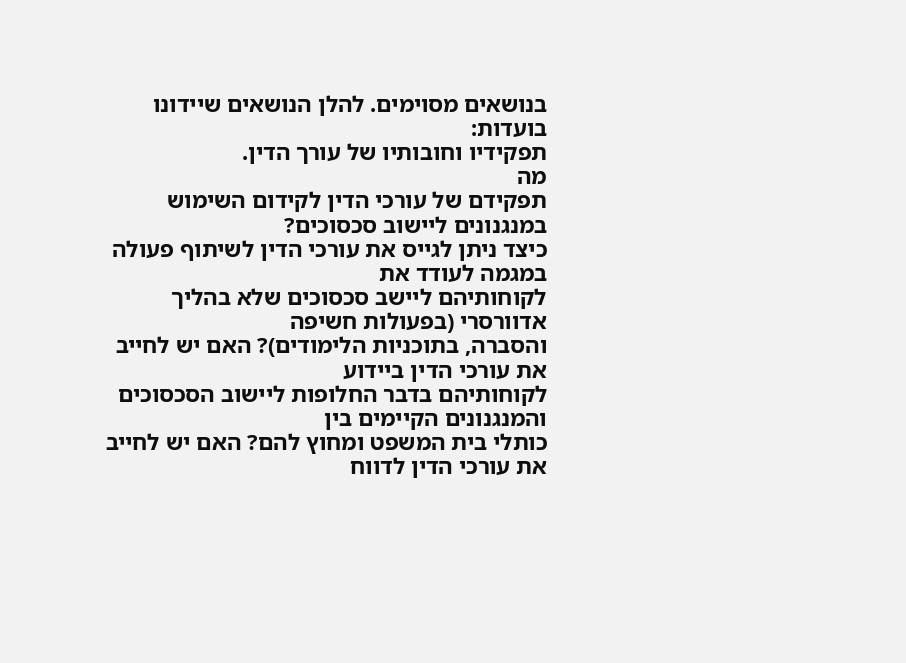בנושאים מסוימים. להלן הנושאים שיידונו בועדות:
תפקידיו וחובותיו של עורך הדין.
מה
תפקידם של עורכי הדין לקידום השימוש במנגנונים ליישוב סכסוכים?
כיצד ניתן לגייס את עורכי הדין לשיתוף פעולה במגמה לעודד את
לקוחותיהם ליישב סכסוכים שלא בהליך אדוורסרי (בפעולות חשיפה
והסברה, בתוכניות הלימודים)? האם יש לחייב את עורכי הדין ביידוע
לקוחותיהם בדבר החלופות ליישוב הסכסוכים והמנגנונים הקיימים בין
כותלי בית המשפט ומחוץ להם? האם יש לחייב את עורכי הדין לדווח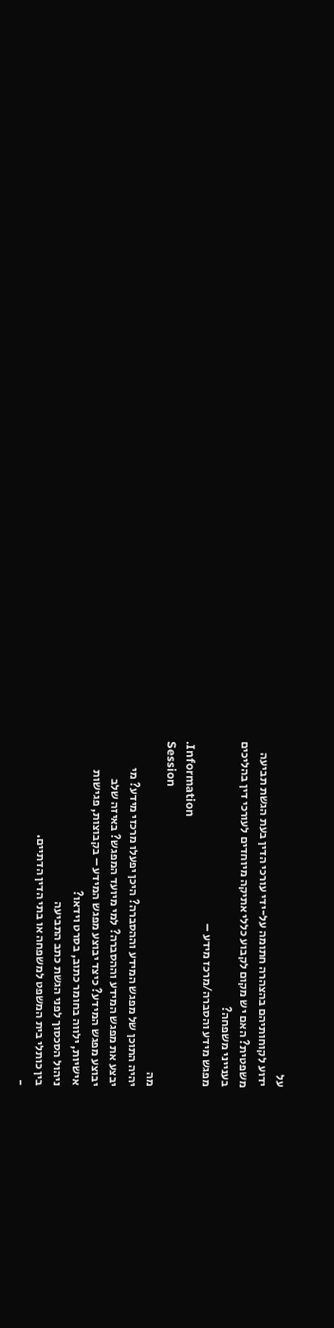על
ידוע לקוחותיהם בהצהרה חתומה על-ידי עורכי הדין בעת הגשת תביעה
משפטית? האם יש מקום לקבוע כללי אתיקה מיוחדים לעורכי דין בהליכים
בענייני משפחה?
מפגש מידע והסברה/מרכז מידע –
.Information
Session
מה
יהיה התוכן של מפגש המידע וההסברה? היכן יפעלו מרכזי מידע? מי
יבצע את מפגש המידע וההסברה? למי מיועד המפגש? באיזה שלב
יבוצע מפגש המידע? כיצד יבוצע מפגש המידע – בקבוצות, פגישות
אישיות, ילווה בחומר כתוב, בסרט וידאו?
ניהול הסכסוך לפני הגשת כתב התביעה
בין כותלי בית המשפט למשפחה או בתי הדין הדתיים.
-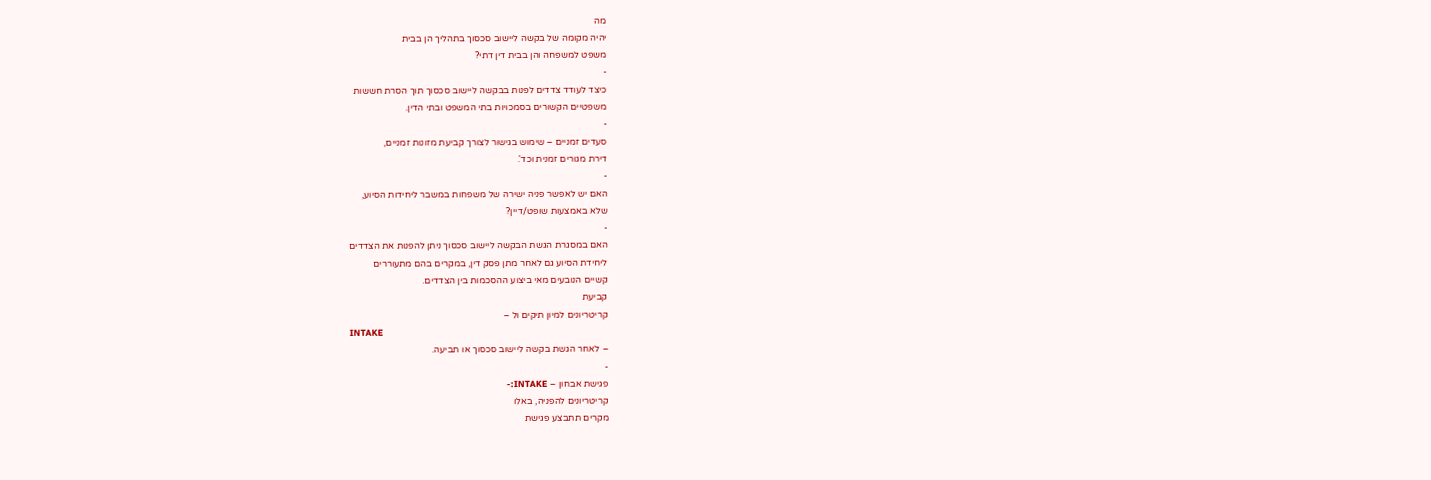מה
יהיה מקומה של בקשה ליישוב סכסוך בתהליך הן בבית
משפט למשפחה והן בבית דין דתי?
-
כיצד לעודד צדדים לפנות בבקשה ליישוב סכסוך תוך הסרת חששות
משפטיים הקשורים בסמכויות בתי המשפט ובתי הדין.
-
סעדים זמניים – שימוש בגישור לצורך קביעת מזונות זמניים,
דירת מגורים זמנית וכד'.
-
האם יש לאפשר פניה ישירה של משפחות במשבר ליחידות הסיוע,
שלא באמצעות שופט/דיין?
-
האם במסגרת הגשת הבקשה ליישוב סכסוך ניתן להפנות את הצדדים
ליחידת הסיוע גם לאחר מתן פסק דין, במקרים בהם מתעוררים
קשיים הנובעים מאי ביצוע ההסכמות בין הצדדים.
קביעת
קריטריונים למיון תיקים ול –
INTAKE
– לאחר הגשת בקשה ליישוב סכסוך או תביעה.
-
פגישת אבחון – INTAKE:-
קריטריונים להפניה, באלו
מקרים תתבצע פגישת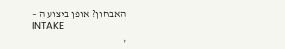האבחון? אופן ביצוע ה –
INTAKE
,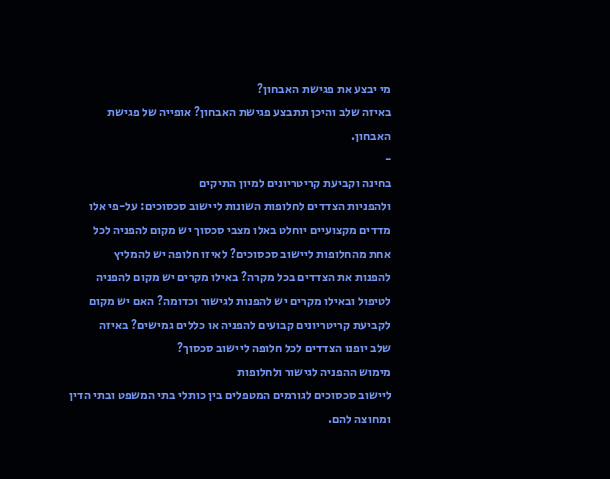מי יבצע את פגישת האבחון?
באיזה שלב והיכן תתבצע פגישת האבחון? אופייה של פגישת
האבחון.
-
בחינה וקביעת קריטריונים למיון התיקים
ולהפניות הצדדים לחלופות השונות ליישוב סכסוכים: על-פי אלו
מדדים מקצועיים יוחלט באלו מצבי סכסוך יש מקום להפניה לכל
אחת מהחלופות ליישוב סכסוכים? לאיזו חלופה יש להמליץ
להפנות את הצדדים בכל מקרה? באילו מקרים יש מקום להפניה
לטיפול ובאילו מקרים יש להפנות לגישור וכדומה? האם יש מקום
לקביעת קריטריונים קבועים להפניה או כללים גמישים? באיזה
שלב יופנו הצדדים לכל חלופה ליישוב סכסוך?
מימוש ההפניה לגישור ולחלופות
ליישוב סכסוכים לגורמים המטפלים בין כותלי בתי המשפט ובתי הדין
ומחוצה להם.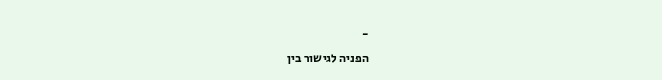-
הפניה לגישור בין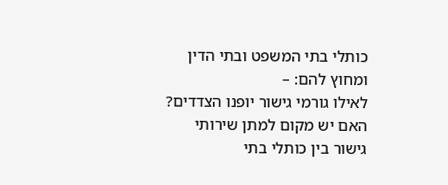כותלי בתי המשפט ובתי הדין ומחוץ להם: –
לאילו גורמי גישור יופנו הצדדים? האם יש מקום למתן שירותי
גישור בין כותלי בתי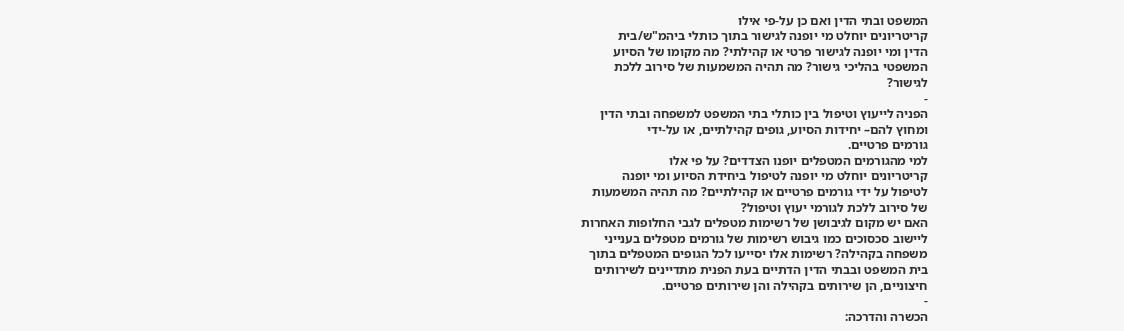המשפט ובתי הדין ואם כן על-פי אילו
קריטריונים יוחלט מי יופנה לגישור בתוך כותלי ביהמ"ש/בית
הדין ומי יופנה לגישור פרטי או קהילתי? מה מקומו של הסיוע
המשפטי בהליכי גישור? מה תהיה המשמעות של סירוב ללכת
לגישור?
-
הפניה לייעוץ וטיפול בין כותלי בתי המשפט למשפחה ובתי הדין
ומחוץ להם– יחידות הסיוע, גופים קהילתיים, או על-ידי
גורמים פרטיים.
למי מהגורמים המטפלים יופנו הצדדים? על פי אלו
קריטריונים יוחלט מי יופנה לטיפול ביחידת הסיוע ומי יופנה
לטיפול על ידי גורמים פרטיים או קהילתיים? מה תהיה המשמעות
של סירוב ללכת לגורמי יעוץ וטיפול?
האם יש מקום לגיבושן של רשימות מטפלים לגבי החלופות האחרות
ליישוב סכסוכים כמו גיבוש רשימות של גורמים מטפלים בענייני
משפחה בקהילה? רשימות אלו יסייעו לכל הגופים המטפלים בתוך
בית המשפט ובבתי הדין הדתיים בעת הפנית מתדיינים לשירותים
חיצוניים, הן שירותים בקהילה והן שירותים פרטיים.
-
הכשרה והדרכה: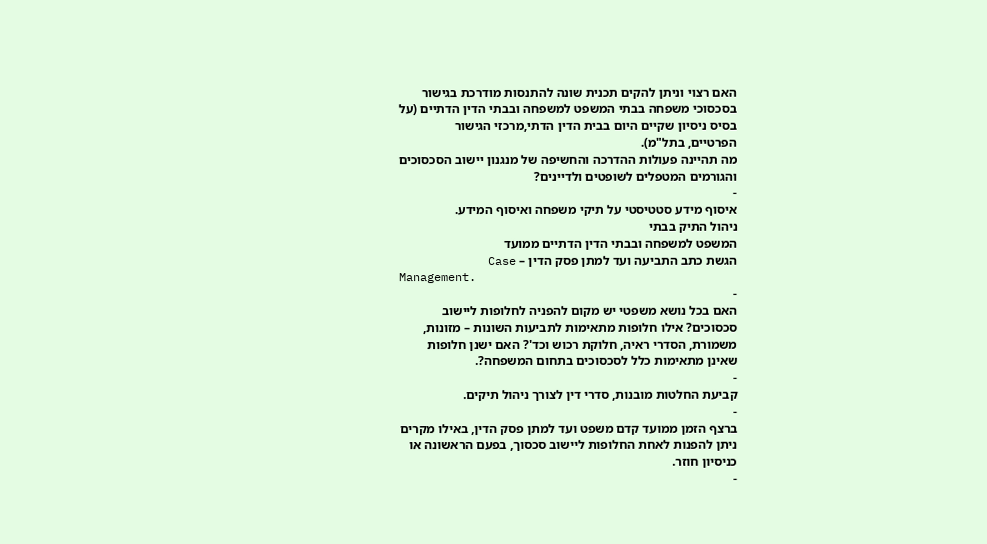האם רצוי וניתן להקים תכנית שונה להתנסות מודרכת בגישור
בסכסוכי משפחה בבתי המשפט למשפחה ובבתי הדין הדתיים (על
בסיס ניסיון שקיים היום בבית הדין הדתי,מרכזי הגישור
הפרטיים, בתל"מ).
מה תהיינה פעולות ההדרכה והחשיפה של מנגנון יישוב הסכסוכים
והגורמים המטפלים לשופטים ולדיינים?
-
איסוף מידע סטטיסטי על תיקי משפחה ואיסוף המידע.
ניהול התיק בבתי
המשפט למשפחה ובבתי הדין הדתיים ממועד
הגשת כתב התביעה ועד למתן פסק הדין – Case
Management.
-
האם בכל נושא משפטי יש מקום להפניה לחלופות ליישוב
סכסוכים? אילו חלופות מתאימות לתביעות השונות – מזונות,
משמורת, הסדרי ראיה, חלוקת רכוש וכד'? האם ישנן חלופות
שאינן מתאימות כלל לסכסוכים בתחום המשפחה?.
-
קביעת החלטות מובנות, סדרי דין לצורך ניהול תיקים.
-
ברצף הזמן ממועד קדם משפט ועד למתן פסק הדין, באילו מקרים
ניתן להפנות לאחת החלופות ליישוב סכסוך, בפעם הראשונה או
כניסיון חוזר.
-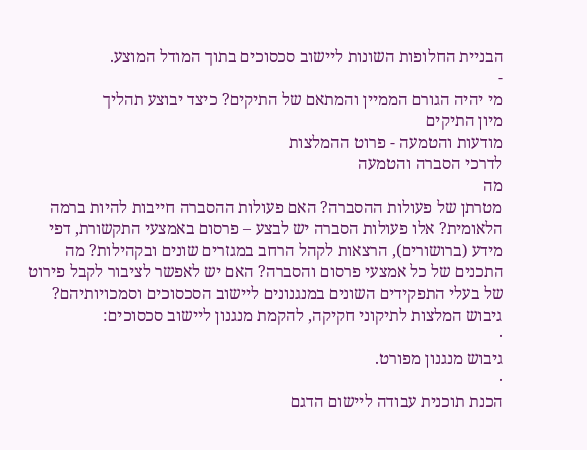הבניית החלופות השונות ליישוב סכסוכים בתוך המודל המוצע.
-
מי יהיה הגורם הממיין והמתאם של התיקים? כיצד יבוצע תהליך
מיון התיקים
מודעות והטמעה - פרוט ההמלצות
לדרכי הסברה והטמעה
מה
מטרתן של פעולות ההסברה? האם פעולות ההסברה חייבות להיות ברמה
הלאומית? אלו פעולות הסברה יש לבצע – פרסום באמצעי התקשורת, דפי
מידע (ברושורים), הרצאות לקהל הרחב במגזרים שונים ובקהילות? מה
התכנים של כל אמצעי פרסום והסברה? האם יש לאפשר לציבור לקבל פירוט
של בעלי התפקידים השונים במנגנונים ליישוב הסכסוכים וסמכויותיהם?
גיבוש המלצות לתיקוני חקיקה, להקמת מנגנון ליישוב סכסוכים:
·
גיבוש מנגנון מפורט.
·
הכנת תוכנית עבודה ליישום הדגם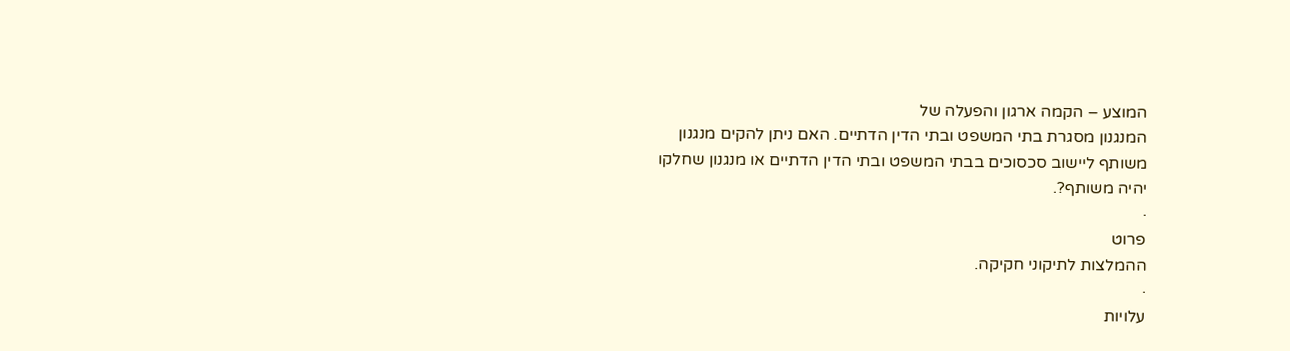המוצע – הקמה ארגון והפעלה של
המנגנון מסגרת בתי המשפט ובתי הדין הדתיים. האם ניתן להקים מנגנון
משותף ליישוב סכסוכים בבתי המשפט ובתי הדין הדתיים או מנגנון שחלקו
יהיה משותף?.
·
פרוט
ההמלצות לתיקוני חקיקה.
·
עלויות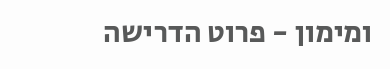ומימון - פרוט הדרישה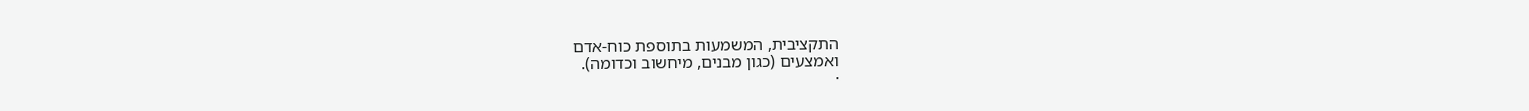התקציבית, המשמעות בתוספת כוח-אדם
ואמצעים (כגון מבנים, מיחשוב וכדומה).
·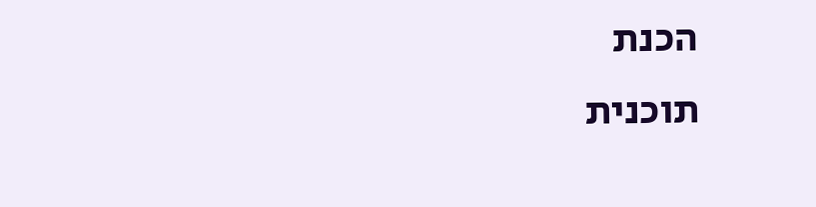הכנת
תוכנית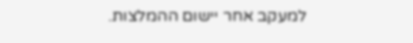למעקב אחר יישום ההמלצות.